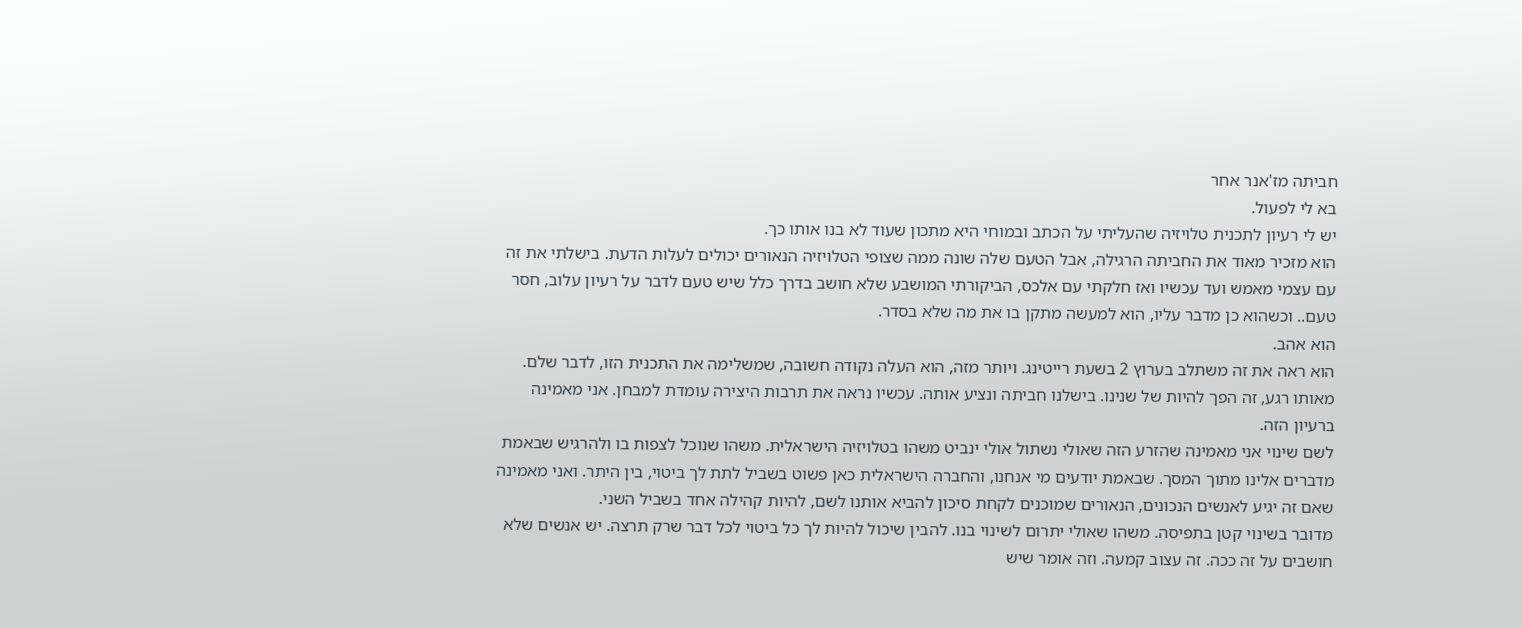חביתה מז'אנר אחר
בא לי לפעול.
יש לי רעיון לתכנית טלויזיה שהעליתי על הכתב ובמוחי היא מתכון שעוד לא בנו אותו כך.
הוא מזכיר מאוד את החביתה הרגילה, אבל הטעם שלה שונה ממה שצופי הטלויזיה הנאורים יכולים לעלות הדעת. בישלתי את זה עם עצמי מאמש ועד עכשיו ואז חלקתי עם אלכס, הביקורתי המושבע שלא חושב בדרך כלל שיש טעם לדבר על רעיון עלוב, חסר טעם.. וכשהוא כן מדבר עליו, הוא למעשה מתקן בו את מה שלא בסדר.
הוא אהב.
הוא ראה את זה משתלב בערוץ 2 בשעת רייטינג. ויותר מזה, הוא העלה נקודה חשובה, שמשלימה את התכנית הזו, לדבר שלם. מאותו רגע, זה הפך להיות של שנינו. בישלנו חביתה ונציע אותה. עכשיו נראה את תרבות היצירה עומדת למבחן. אני מאמינה ברעיון הזה.
לשם שינוי אני מאמינה שהזרע הזה שאולי נשתול אולי ינביט משהו בטלויזיה הישראלית. משהו שנוכל לצפות בו ולהרגיש שבאמת מדברים אלינו מתוך המסך. שבאמת יודעים מי אנחנו, והחברה הישראלית כאן פשוט בשביל לתת לך ביטוי, בין היתר. ואני מאמינה שאם זה יגיע לאנשים הנכונים, הנאורים שמוכנים לקחת סיכון להביא אותנו לשם, להיות קהילה אחד בשביל השני.
מדובר בשינוי קטן בתפיסה. משהו שאולי יתרום לשינוי בנו. להבין שיכול להיות לך כל ביטוי לכל דבר שרק תרצה. יש אנשים שלא חושבים על זה ככה. זה עצוב קמעה. וזה אומר שיש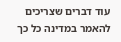עוד דברים שצריכים להאמר במדינה כל כך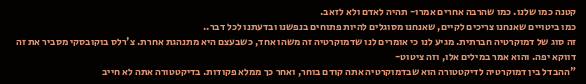קטנה כמו שלנו. כמו שהרבה אחרים אמרו- תהיה לאדם ולא לזאב.
כמו ביטויים שאנחנו צריכים לקיים, שאנחנו מסוגלים להיות פתוחים בנפשנו ובדעתנו לכל דבר..
זה סוג של דמוקרטיה חברתית. מגיע לנו כי אומרים לנו שדמוקרטיה זה משהו אחד, כשבעצם היא מתנהגת אחרת. צ'רלס בוקובסקי מסביר את זה דווקא יפה. והוא אמר במילים אלו, וזה ציטוט-
"ההבדל בין דמוקרטיה לדיקטטורה הוא שבדמוקרטיה אתה קודם בוחר, ואחר כך ממלא פקודות. בדיקטטורה אתה לא חייב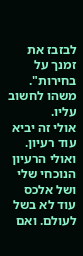לבזבז את זמנך על בחירות". משהו לחשוב עליו.
אולי זה יביא עוד רעיון. ואולי הרעיון הנוכחי שלי ושל אלכס עוד לא בשל לעולם. ואם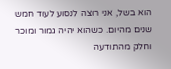הוא בשל, אני רוצה לנסוע לעוד חמש שנים מהיום. כשהוא יהיה גמור ומוכר וחלק מהתודעה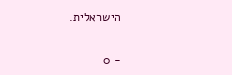הישראלית.

- 0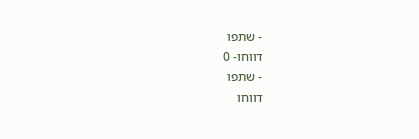- שתפו
דווחו- 0
- שתפו
דווחו